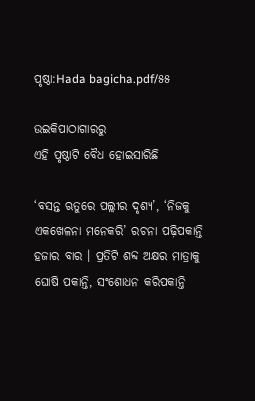ପୃଷ୍ଠା:Hada bagicha.pdf/୫୫

ଉଇକିପାଠାଗାର‌ରୁ
ଏହି ପୃଷ୍ଠାଟି ବୈଧ ହୋଇସାରିଛି

‘ବସନ୍ତ ଋତୁରେ ପଲ୍ଲୀର ଦୃଶ୍ୟ’, ‘ନିଜକୁ ଏକଖେଳନା ମନେକରି’ ରଚନା ପଢ଼ିପକାନ୍ତି ହଜାର ବାର । ପ୍ରତିଟି ଶବ୍ଦ ଅକ୍ଷର ମାତ୍ରାକୁ ଘୋଷି ପକାନ୍ତି, ସଂଶୋଧନ କରିପକାନ୍ତି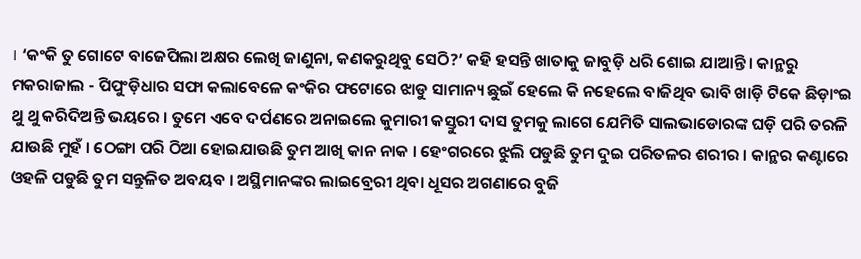। ‘କଂକି ତୁ ଗୋଟେ ବାଜେପିଲା ଅକ୍ଷର ଲେଖି ଜାଣୁନା, କଣକରୁଥିବୁ ସେଠି?’ କହି ହସନ୍ତି ଖାତାକୁ ଜାବୁଡ଼ି ଧରି ଶୋଇ ଯାଆନ୍ତି । କାନ୍ଥରୁ ମକରାଜାଲ - ପିପୁଂଡ଼ିଧାର ସଫା କଲାବେଳେ କଂକିର ଫଟୋରେ ଝାଡୁ ସାମାନ୍ୟ ଛୁଇଁ ହେଲେ କି ନହେଲେ ବାଜିଥିବ ଭାବି ଖାଡ଼ି ଟିକେ ଛିଡ଼ାଂଇ ଥୁ ଥୁ କରିଦିଅନ୍ତି ଭୟରେ । ତୁମେ ଏବେ ଦର୍ପଣରେ ଅନାଇଲେ କୁମାରୀ କସ୍ତୁରୀ ଦାସ ତୁମକୁ ଲାଗେ ଯେମିତି ସାଲଭାଡୋରଙ୍କ ଘଡ଼ି ପରି ତରଳି ଯାଉଛି ମୁହଁ । ଠେଙ୍ଗା ପରି ଠିଆ ହୋଇଯାଉଛି ତୁମ ଆଖି କାନ ନାକ । ହେଂଗରରେ ଝୁଲି ପଡୁଛି ତୁମ ଦୁଇ ପରିତଳର ଶରୀର । କାନ୍ଥର କଣ୍ଟାରେ ଓହଳି ପଡୁଛି ତୁମ ସନ୍ତୁଳିତ ଅବୟବ । ଅସ୍ଥିମାନଙ୍କର ଲାଇବ୍ରେରୀ ଥିବା ଧୂସର ଅଗଣାରେ ବୁଜି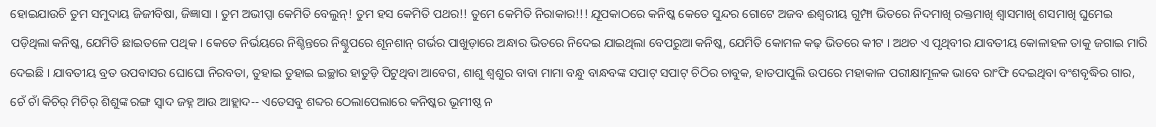ହୋଇଯାଉଚି ତୁମ ସମୁଦାୟ ଜିଜୀବିଷା, ଜିଜ୍ଞାସା । ତୁମ ଅଭୀପ୍ସା କେମିତି ବେଲୁନ୍! ତୁମ ହସ କେମିତି ପଥର!! ତୁମେ କେମିତି ନିରାକାର!!! ଯୂପକାଠରେ କନିଷ୍କ କେତେ ସୁନ୍ଦର ଗୋଟେ ଅଜବ ଈଶ୍ୱରୀୟ ଗୁମ୍ଫା ଭିତରେ ନିଦମାଖି ରକ୍ତମାଖି ଶ୍ୱାସମାଖି ଶସମାଖି ଘୁମେଇ ପଡ଼ିଥିଲା କନିଷ୍କ, ଯେମିତି ଛାଇତଳେ ପଥିକ । କେତେ ନିର୍ଭୟରେ ନିଶ୍ଚିନ୍ତରେ ନିଶ୍ଚୁପରେ ଶୂନଶାନ୍ ଗର୍ଭର ପାଖୁଡ଼ାରେ ଅନ୍ଧାର ଭିତରେ ନିଦେଇ ଯାଇଥିଲା ବେପରୁଆ କନିଷ୍କ, ଯେମିତି କୋମଳ କଢ଼ ଭିତରେ କୀଟ । ଅଥଚ ଏ ପୃଥିବୀର ଯାବତୀୟ କୋଳାହଳ ତାକୁ ଜଗାଇ ମାରି ଦେଇଛି । ଯାବତୀୟ ବ୍ରତ ଉପବାସର ଘୋଘୋ ନିରବତା, ତୁହାଇ ତୁହାଇ ଇଚ୍ଛାର ହାତୁଡ଼ି ପିଟୁଥିବା ଆବେଗ, ଶାଶୁ ଶ୍ୱଶୁର ବାବା ମାମା ବନ୍ଧୁ ବାନ୍ଧବଙ୍କ ସପାଟ୍ ସପାଟ୍ ଚିଠିର ଚାବୁକ, ହାତପାପୁଲି ଉପରେ ମହାକାଳ ପରୀକ୍ଷାମୂଳକ ଭାବେ ରାଂଫି ଦେଇଥିବା ବଂଶବୃଦ୍ଧିର ଗାର, ଚେଁ ଚାଁ କିଚିର୍ ମିଚିର୍ ଶିଶୁଙ୍କ ରଙ୍ଗ ସ୍ୱାଦ ଜହ୍ନ ଆଉ ଆହ୍ଲାଦ-- ଏତେସବୁ ଶବ୍ଦର ଠେଲାପେଲାରେ କନିଷ୍କର ଭୂମୀଷ୍ଠ ନ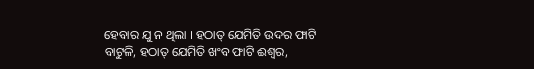ହେବାର ଯୁ ନ ଥିଲା । ହଠାତ୍ ଯେମିତି ଉଦର ଫାଟି ବାଟୁଳି, ହଠାତ୍ ଯେମିତି ଖଂବ ଫାଟି ଈଶ୍ୱର,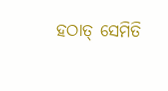ହଠାତ୍ ସେମିତି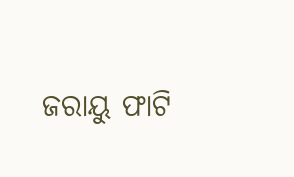ଜରାୟୁ ଫାଟି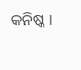କନିଷ୍କ ।